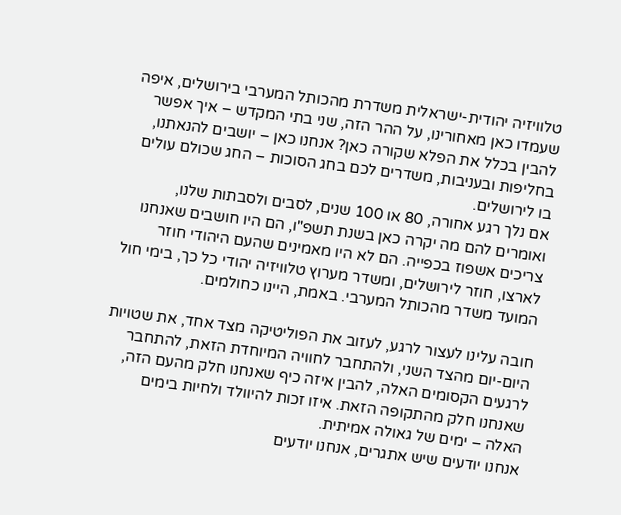טלוויזיה יהודית-ישראלית משדרת מהכותל המערבי בירושלים, איפה שעמדו כאן מאחורינו, על ההר הזה, שני בתי המקדש – איך אפשר להבין בכלל את הפלא שקורה כאן? אנחנו כאן – יושבים להנאתנו, בחליפות ובעניבות, משדרים לכם בחג הסוכות – החג שכולם עולים בו לירושלים.
אם נלך רגע אחורה, 80 או 100 שנים, לסבים ולסבתות שלנו, ואומרים להם מה יקרה כאן בשנת תשפ"ו, הם היו חושבים שאנחנו צריכים אשפוז בכפייה. הם לא היו מאמינים שהעם היהודי חוזר לארצו, חוזר לירושלים, ומשדר מערוץ טלוויזיה יהודי כל כך, בימי חול המועד משדר מהכותל המערבי. באמת, היינו כחולמים.

חובה עלינו לעצור לרגע, לעזוב את הפוליטיקה מצד אחד, את שטויות היום-יום מהצד השני, ולהתחבר לחוויה המיוחדת הזאת, להתחבר לרגעים הקסומים האלה, להבין איזה כיף שאנחנו חלק מהעם הזה, שאנחנו חלק מהתקופה הזאת. איזו זכות להיוולד ולחיות בימים האלה – ימים של גאולה אמיתית.
אנחנו יודעים שיש אתגרים, אנחנו יודעים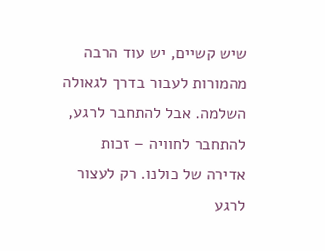שיש קשיים, יש עוד הרבה מהמורות לעבור בדרך לגאולה השלמה. אבל להתחבר לרגע, להתחבר לחוויה – זכות אדירה של כולנו. רק לעצור לרגע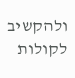ולהקשיב לקולות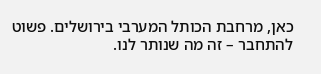כאן, מרחבת הכותל המערבי בירושלים. פשוט להתחבר – זה מה שנותר לנו.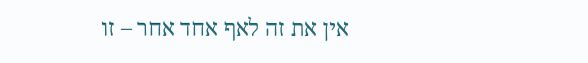אין את זה לאף אחד אחר – זו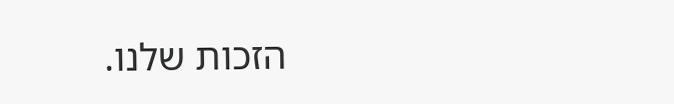הזכות שלנו.